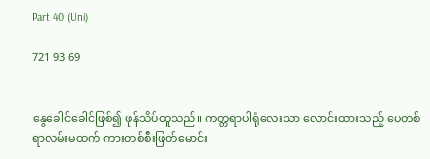Part 40 (Uni)

721 93 69


နွေခေါင်ခေါင်ဖြစ်၍ ဖုန်သိပ်ထူသည်။ ကတ္တရာပါရုံလေးသာ လောင်းထားသည့် ပေတစ်ရာလမ်းမထက် ကားတစ်စီးဖြတ်မောင်း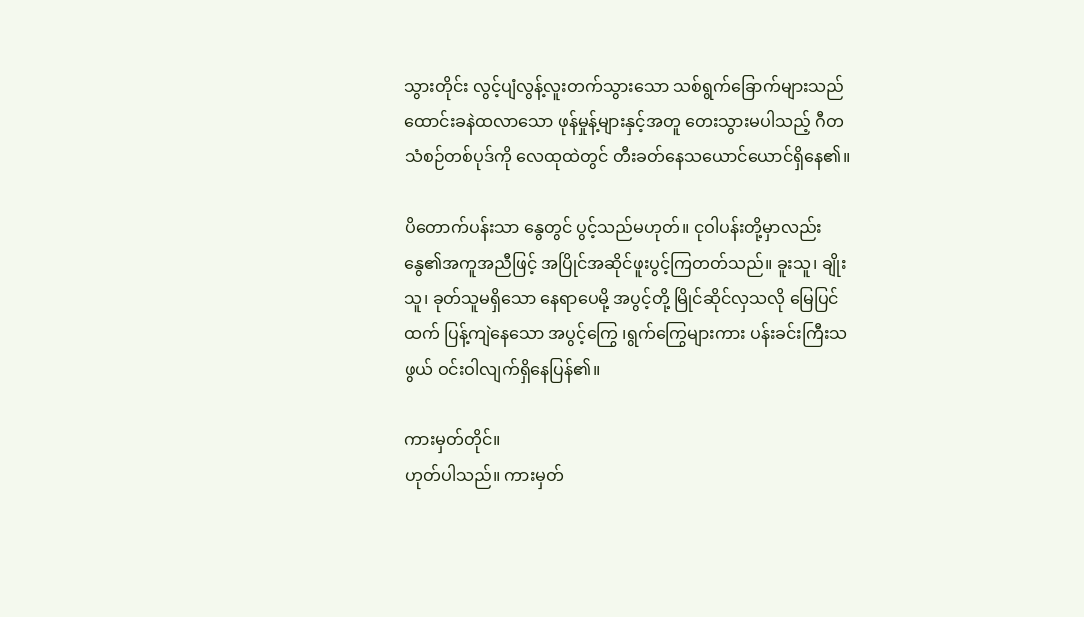သွားတိုင်း လွင့်ပျံလွန့်လူးတက်သွားသော သစ်ရွက်ခြောက်များသည် ထောင်းခနဲထလာသော ဖုန်မှုန့်များနှင့်အတူ တေးသွားမပါသည့် ဂီတသံစဉ်တစ်ပုဒ်ကို လေထုထဲတွင် တီးခတ်နေသယောင်ယောင်ရှိနေ၏။

ပိတောက်ပန်းသာ နွေတွင် ပွင့်သည်မဟုတ်။ ငုဝါပန်းတို့မှာလည်း နွေ၏အကူအညီဖြင့် အပြိုင်အဆိုင်ဖူးပွင့်ကြတတ်သည်။ ခူးသူ၊ ချိုးသူ၊ ခုတ်သူမရှိသော နေရာပေမို့ အပွင့်တို့ မြိုင်ဆိုင်လှသလို မြေပြင်ထက် ပြန့်ကျဲနေသော အပွင့်ကြွေ ၊ရွက်ကြွေများကား ပန်းခင်းကြီးသဖွယ် ဝင်းဝါလျက်ရှိနေပြန်၏။

ကားမှတ်တိုင်။
ဟုတ်ပါသည်။ ကားမှတ်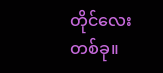တိုင်လေးတစ်ခု။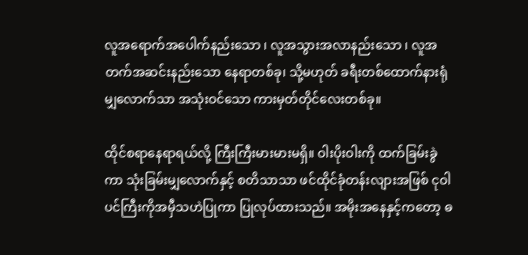လူအရောက်အပေါက်နည်းသော ၊ လူအသွားအလာနည်းသော ၊ လူအတက်အဆင်းနည်းသော နေရာတစ်ခု၊ သို့မဟုတ် ခရီးတစ်ထောက်နားရုံမျှလောက်သာ အသုံးဝင်သော ကားမှတ်တိုင်လေးတစ်ခု။

ထိုင်စရာနေရာရယ်လို့ ကြီးကြီးမားမားမရှိ။ ဝါးပိုးဝါးကို ထက်ခြမ်းခွဲကာ သုံးခြမ်းမျှလောက်နှင့် စတိသာသာ ဖင်ထိုင်ခုံတန်းလျားအဖြစ် ငုဝါပင်ကြီးကိုအမှီသဟဲပြုကာ ပြုလုပ်ထားသည်။ အမိုးအနေနှင့်ကတော့ ဓ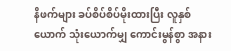နိဖက်များ ခပ်စိပ်စိပ်မိုးထားပြီး လူနှစ်ယောက် သုံးယောက်မျှ ကောင်းမွန်စွာ အနား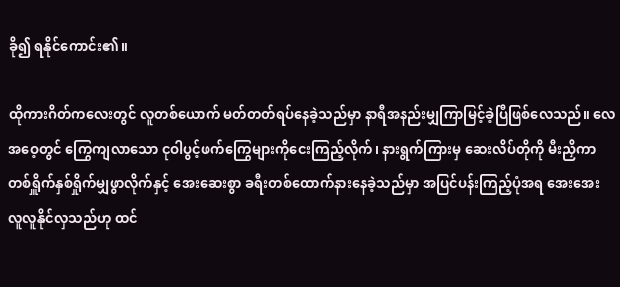ခို၍ ရနိုင်ကောင်း၏။

ထိုကားဂိတ်ကလေးတွင် လူတစ်ယောက် မတ်တတ်ရပ်နေခဲ့သည်မှာ နာရီအနည်းမျှကြာမြင့်ခဲ့ပြီဖြစ်လေသည်။ လေအဝေ့တွင် ကြွေကျလာသော ငုဝါပွင့်ဖက်ကြွေများကိုငေးကြည့်လိုက်၊ နားရွက်ကြားမှ ဆေးလိပ်တိုကို မီးညှိကာ တစ်ရှိူက်နှစ်ရှိုက်မျှဖွာလိုက်နှင့် အေးဆေးစွာ ခရီးတစ်ထောက်နားနေခဲ့သည်မှာ အပြင်ပန်းကြည့်ပုံအရ အေးအေးလူလူနိုင်လှသည်ဟု ထင်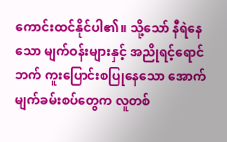ကောင်းထင်နိုင်ပါ၏။ သို့သော် နီရဲနေသော မျက်ဝန်းများနှင့် အညိုရင့်ရောင်ဘက် ကူးပြောင်းစပြုနေသော အောက်မျက်ခမ်းစပ်တွေက လူတစ်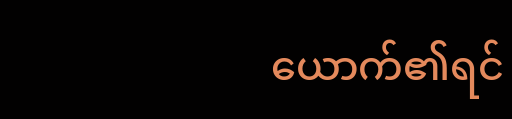ယောက်၏ရင်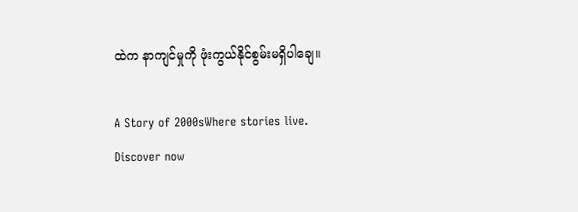ထဲက နာကျင်မှုကို ဖုံးကွယ်နိုင်စွမ်းမရှိပါချေ။

A Story of 2000sWhere stories live. Discover now